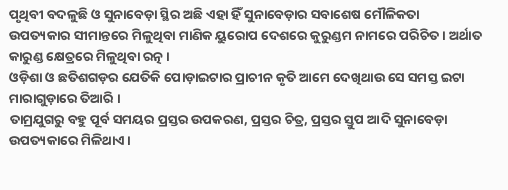ପୃଥିବୀ ବଦଳୁଛି ଓ ସୁନାବେଡ଼ା ସ୍ଥିର ଅଛି ଏହା ହିଁ ସୁନାବେଡ଼ାର ସବାଶେଷ ମୌଳିକତା
ଉପତ୍ୟକାର ସୀମାନ୍ତରେ ମିଳୁଥିବା ମାଣିକ ୟୁରୋପ ଦେଶରେ କୁରୁଣ୍ଡମ ନାମରେ ପରିଚିତ। ଅର୍ଥାତ କାରୁଣ୍ଡ କ୍ଷେତ୍ରରେ ମିଳୁଥିବା ରତ୍ନ ।
ଓଡ଼ିଶା ଓ ଛତିଶଗଡ଼ର ଯେତିକି ପୋଡ଼ାଇଟାର ପ୍ରାଚୀନ କୃତି ଆମେ ଦେଖିଥାଉ ସେ ସମସ୍ତ ଇଟା ମାରାଗୁଡ଼ାରେ ତିଆରି ।
ତାମ୍ରଯୁଗରୁ ବହୁ ପୂର୍ବ ସମୟର ପ୍ରସ୍ତର ଉପକରଣ, ପ୍ରସ୍ତର ଚିତ୍ର, ପ୍ରସ୍ତର ସ୍ତୁପ ଆଦି ସୁନାବେଡ଼ା ଉପତ୍ୟକାରେ ମିଳିଥାଏ।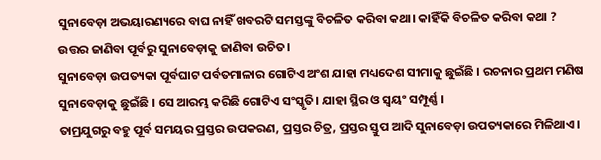ସୁନାବେଡ଼ା ଅଭୟାରଣ୍ୟରେ ବାଘ ନାହିଁ ଖବରଟି ସମସ୍ତଙ୍କୁ ବିଚଳିତ କରିବା କଥା। କାହିଁକି ବିଚଳିତ କରିବା କଥା ?
ଉତ୍ତର ଜାଣିବା ପୂର୍ବରୁ ସୁନାବେଡ଼ାକୁ ଜାଣିବା ଉଚିତ।
ସୁନାବେଡ଼ା ଉପତ୍ୟକା ପୂର୍ବଘାଟ ପର୍ବତମାଳାର ଗୋଟିଏ ଅଂଶ ଯାହା ମଧ୍ୟଦେଶ ସୀମାକୁ ଛୁଇଁଛି । ରଚନାର ପ୍ରଥମ ମଣିଷ ସୁନାବେଡ଼ାକୁ ଛୁଇଁଛି । ସେ ଆରମ୍ଭ କରିଛି ଗୋଟିଏ ସଂସ୍କୃତି। ଯାହା ସ୍ଥିର ଓ ସ୍ୱୟଂ ସମ୍ପୂର୍ଣ୍ଣ ।
ତାମ୍ରଯୁଗରୁ ବହୁ ପୂର୍ବ ସମୟର ପ୍ରସ୍ତର ଉପକରଣ, ପ୍ରସ୍ତର ଚିତ୍ର, ପ୍ରସ୍ତର ସ୍ତୁପ ଆଦି ସୁନାବେଡ଼ା ଉପତ୍ୟକାରେ ମିଳିଥାଏ।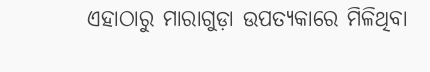ଏହାଠାରୁ ମାରାଗୁଡ଼ା ଉପତ୍ୟକାରେ ମିଳିଥିବା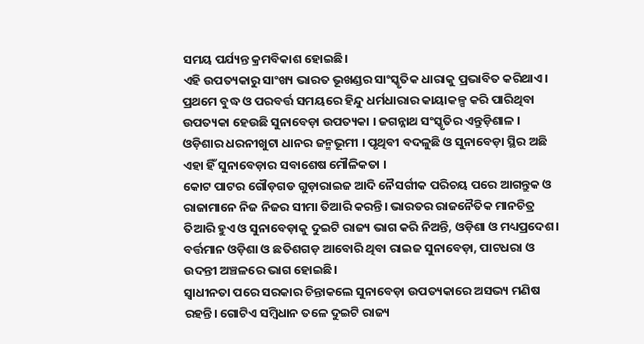ସମୟ ପର୍ଯ୍ୟନ୍ତ କ୍ରମବିକାଶ ହୋଇଛି।
ଏହି ଉପତ୍ୟକାରୁ ସାଂଖ୍ୟ ଭାରତ ଭୂଖଣ୍ଡର ସାଂସ୍କୃତିକ ଧାରାକୁ ପ୍ରଭାବିତ କରିଥାଏ। ପ୍ରଥମେ ବୁଦ୍ଧ ଓ ପରବର୍ତ୍ତ ସମୟରେ ହିନ୍ଦୁ ଧର୍ମଧାରାର କାୟାକଳ୍ପ କରି ପାରିଥିବା ଉପତ୍ୟକା ହେଉଛି ସୁନାବେଡ଼ା ଉପତ୍ୟକା । ଜଗନ୍ନାଥ ସଂସ୍କୃତିର ଏନ୍ତୁଡ଼ିଶାଳ । ଓଡ଼ିଶାର ଧରନୀଖୁଟା ଧାନର ଜନ୍ମଭୂମୀ । ପୃଥିବୀ ବଦଳୁଛି ଓ ସୁନାବେଡ଼ା ସ୍ଥିର ଅଛି ଏହା ହିଁ ସୁନାବେଡ଼ାର ସବାଶେଷ ମୌଳିକତା ।
କୋଟ ପାଟର ଗୌଡ଼ଗଡ ଗୁଡ଼ାରାଇଜ ଆଦି ନୈସର୍ଗୀକ ପରିଚୟ ପରେ ଆଗନ୍ତୁକ ଓ ରାଜାମାନେ ନିଜ ନିଜର ସୀମା ତିଆରି କରନ୍ତି। ଭାରତର ରାଜନୈତିକ ମାନଚିତ୍ର ତିଆରି ହୁଏ ଓ ସୁନାବେଡ଼ାକୁ ଦୁଇଟି ରାଜ୍ୟ ଭାଗ କରି ନିଅନ୍ତି, ଓଡ଼ିଶା ଓ ମଧ୍ୟପ୍ରଦେଶ। ବର୍ତ୍ତମାନ ଓଡ଼ିଶା ଓ ଛତିଶଗଡ଼ ଆବୋରି ଥିବା ରାଇଜ ସୁନାବେଡ଼ା, ପାଟଧରା ଓ ଉଦନ୍ତୀ ଅଞ୍ଚଳରେ ଭାଗ ହୋଇଛି।
ସ୍ଵାଧୀନତା ପରେ ସରକାର ଚିନ୍ତାକଲେ ସୁନାବେଡ଼ା ଉପତ୍ୟକାରେ ଅସଭ୍ୟ ମଣିଷ ରହନ୍ତି। ଗୋଟିଏ ସମ୍ବିଧାନ ତଳେ ଦୁଇଟି ରାଜ୍ୟ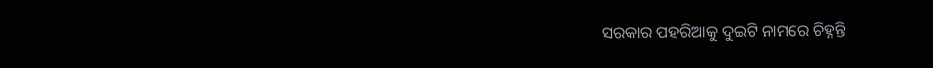ସରକାର ପହରିଆକୁ ଦୁଇଟି ନାମରେ ଚିହ୍ନନ୍ତି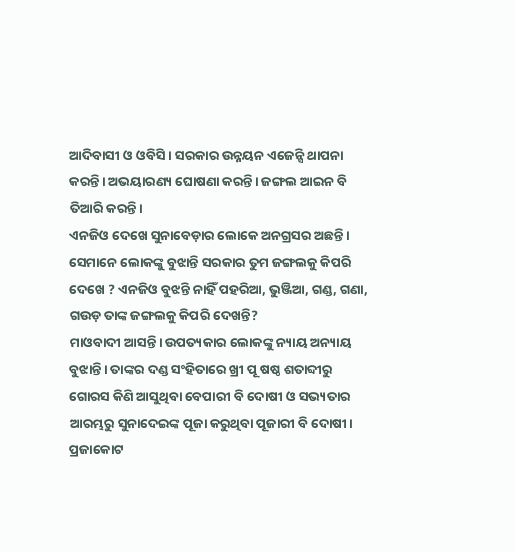ଆଦିବାସୀ ଓ ଓବିସି । ସରକାର ଉନ୍ନୟନ ଏଜେନ୍ସି ଥାପନା କରନ୍ତି। ଅଭୟାରଣ୍ୟ ଘୋଷଣା କରନ୍ତି। ଜଙ୍ଗଲ ଆଇନ ବି ତିଆରି କରନ୍ତି।
ଏନଜିଓ ଦେଖେ ସୁନାବେଡ଼ାର ଲୋକେ ଅନଗ୍ରସର ଅଛନ୍ତି। ସେମାନେ ଲୋକଙ୍କୁ ବୁଝାନ୍ତି ସରକାର ତୁମ ଜଙ୍ଗଲକୁ କିପରି ଦେଖେ ? ଏନଜିଓ ବୁଝନ୍ତି ନାହିଁ ପହରିଆ, ଭୁଞ୍ଜିଆ, ଗଣ୍ଡ, ଗଣା, ଗଉଡ଼ ତାଙ୍କ ଜଙ୍ଗଲକୁ କିପରି ଦେଖନ୍ତି?
ମାଓବାଦୀ ଆସନ୍ତି। ଉପତ୍ୟକାର ଲୋକଙ୍କୁ ନ୍ୟାୟ ଅନ୍ୟାୟ ବୁଝାନ୍ତି। ତାଙ୍କର ଦଣ୍ଡ ସଂହିତାରେ ଖ୍ରୀ ପୂ ଷଷ୍ଠ ଶତାବ୍ଦୀରୁ ଗୋରସ କିଣି ଆସୁଥିବା ବେପାରୀ ବି ଦୋଷୀ ଓ ସଭ୍ୟତାର ଆରମ୍ଭରୁ ସୁନାଦେଇଙ୍କ ପୂଜା କରୁଥିବା ପୂଜାରୀ ବି ଦୋଷୀ। ପ୍ରଜାକୋଟ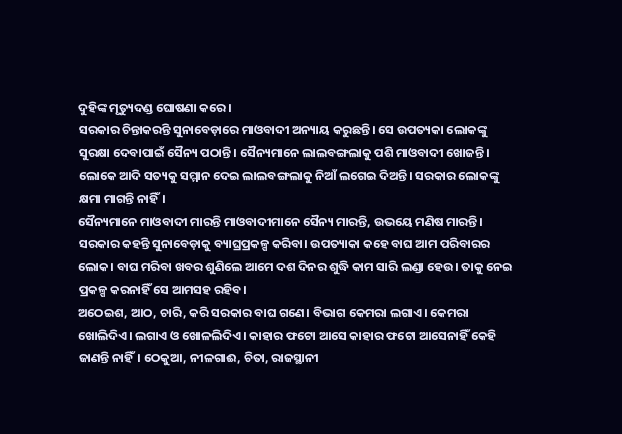ଦୁହିଙ୍କ ମୃତ୍ୟୁଦଣ୍ଡ ଘୋଷଣା କରେ।
ସରକାର ଚିନ୍ତାକରନ୍ତି ସୁନାବେଡ଼ାରେ ମାଓବାଦୀ ଅନ୍ୟାୟ କରୁଛନ୍ତି। ସେ ଉପତ୍ୟକା ଲୋକଙ୍କୁ ସୁରକ୍ଷା ଦେବାପାଇଁ ସୈନ୍ୟ ପଠାନ୍ତି। ସୈନ୍ୟମାନେ ଲାଲବଙ୍ଗଲାକୁ ପଶି ମାଓବାଦୀ ଖୋଜନ୍ତି। ଲୋକେ ଆଦି ସତ୍ୟକୁ ସମ୍ମାନ ଦେଇ ଲାଲବଙ୍ଗଲାକୁ ନିଆଁ ଲଗେଇ ଦିଅନ୍ତି। ସରକାର ଲୋକଙ୍କୁ କ୍ଷମା ମାଗନ୍ତି ନାହିଁ।
ସୈନ୍ୟମାନେ ମାଓବାଦୀ ମାରନ୍ତି ମାଓବାଦୀମାନେ ସୈନ୍ୟ ମାରନ୍ତି, ଉଭୟେ ମଣିଷ ମାରନ୍ତି।
ସରକାର କହନ୍ତି ସୁନାବେଡ଼ାକୁ ବ୍ୟାଘ୍ରପ୍ରକଳ୍ପ କରିବା। ଉପତ୍ୟାକା କହେ ବାଘ ଆମ ପରିବାରର ଲୋକ। ବାଘ ମରିବା ଖବର ଶୁଣିଲେ ଆମେ ଦଶ ଦିନର ଶୁଦ୍ଧି କାମ ସାରି ଲଣ୍ଡା ହେଉ। ତାକୁ ନେଇ ପ୍ରକଳ୍ପ କରନାହିଁ ସେ ଆମସହ ରହିବ।
ଅଠେଇଶ, ଆଠ, ଚାରି, କରି ସରକାର ବାଘ ଗଣେ। ବିଭାଗ କେମରା ଲଗାଏ। କେମରା ଖୋଲିଦିଏ। ଲଗାଏ ଓ ଖୋଳଲିଦିଏ। କାହାର ଫଟୋ ଆସେ କାହାର ଫଟୋ ଆସେନାହିଁ କେହି ଜାଣନ୍ତି ନାହିଁ। ଠେକୁଆ, ନୀଳଗାଈ, ଚିତା, ରାଜସ୍ଥାନୀ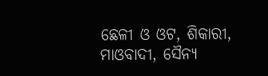ଛେଳୀ ଓ ଓଟ, ଶିକାରୀ, ମାଓବାଦୀ, ସୈନ୍ୟ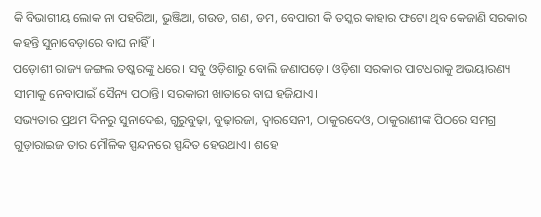କି ବିଭାଗୀୟ ଲୋକ ନା ପହରିଆ, ଭୁଞ୍ଜିଆ, ଗଉଡ, ଗଣ, ଡମ, ବେପାରୀ କି ତସ୍କର କାହାର ଫଟୋ ଥିବ କେଜାଣି ସରକାର କହନ୍ତି ସୁନାବେଡ଼ାରେ ବାଘ ନାହିଁ।
ପଡ଼ୋଶୀ ରାଜ୍ୟ ଜଙ୍ଗଲ ତଷ୍କରଙ୍କୁ ଧରେ। ସବୁ ଓଡ଼ିଶାରୁ ବୋଲି ଜଣାପଡ଼େ। ଓଡ଼ିଶା ସରକାର ପାଟଧରାକୁ ଅଭୟାରଣ୍ୟ ସୀମାକୁ ନେବାପାଇଁ ସୈନ୍ୟ ପଠାନ୍ତି। ସରକାରୀ ଖାତାରେ ବାଘ ହଜିଯାଏ।
ସଭ୍ୟତାର ପ୍ରଥମ ଦିନରୁ ସୁନାଦେଈ, ଗୁରୁବୁଢ଼ା, ବୁଢ଼ାରଜା, ଦ୍ଵାରସେନୀ, ଠାକୁରଦେଓ, ଠାକୁରାଣୀଙ୍କ ପିଠରେ ସମଗ୍ର ଗୁଡ଼ାରାଇଜ ତାର ମୌଳିକ ସ୍ପନ୍ଦନରେ ସ୍ପନ୍ଦିତ ହେଉଥାଏ। ଶହେ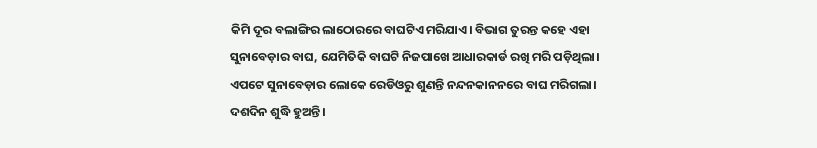କିମି ଦୂର ବଲାଙ୍ଗିର ଲାଠୋରରେ ବାଘଟିଏ ମରିଯାଏ। ବିଭାଗ ତୁରନ୍ତ କହେ ଏହା ସୁନାବେଡ଼ାର ବାଘ, ଯେମିତିକି ବାଘଟି ନିଜପାଖେ ଆଧାରକାର୍ଡ ରଖି ମରି ପଡ଼ିଥିଲା। ଏପଟେ ସୁନାବେଡ଼ାର ଲୋକେ ରେଡିଓରୁ ଶୁଣନ୍ତି ନନ୍ଦନକାନନରେ ବାଘ ମରିଗଲା। ଦଶଦିନ ଶୁଦ୍ଧି ହୁଅନ୍ତି।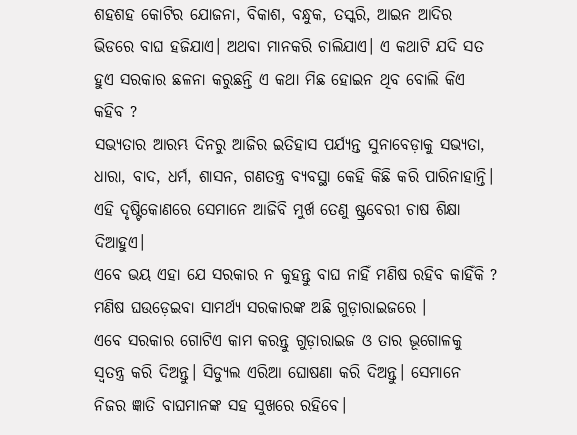ଶହଶହ କୋଟିର ଯୋଜନା, ବିକାଶ, ବନ୍ଧୁକ, ତସ୍କରି, ଆଇନ ଆଦିର ଭିଡରେ ବାଘ ହଜିଯାଏ। ଅଥବା ମାନକରି ଚାଲିଯାଏ। ଏ କଥାଟି ଯଦି ସତ ହୁଏ ସରକାର ଛଳନା କରୁଛନ୍ତି ଏ କଥା ମିଛ ହୋଇନ ଥିବ ବୋଲି କିଏ କହିବ ?
ସଭ୍ୟତାର ଆରମ୍ଭ ଦିନରୁ ଆଜିର ଇତିହାସ ପର୍ଯ୍ୟନ୍ତ ସୁନାବେଡ଼ାକୁ ସଭ୍ୟତା, ଧାରା, ବାଦ, ଧର୍ମ, ଶାସନ, ଗଣତନ୍ତ୍ର ବ୍ୟବସ୍ଥା କେହି କିଛି କରି ପାରିନାହାନ୍ତି। ଏହି ଦୃଷ୍ଟିକୋଣରେ ସେମାନେ ଆଜିବି ମୁର୍ଖ ତେଣୁ ଷ୍ଟ୍ରବେରୀ ଚାଷ ଶିକ୍ଷା ଦିଆହୁଏ।
ଏବେ ଭୟ ଏହା ଯେ ସରକାର ନ କୁହନ୍ତୁ ବାଘ ନାହିଁ ମଣିଷ ରହିବ କାହିଁକି ? ମଣିଷ ଘଉଡ଼େଇବା ସାମର୍ଥ୍ୟ ସରକାରଙ୍କ ଅଛି ଗୁଡ଼ାରାଇଜରେ ।
ଏବେ ସରକାର ଗୋଟିଏ କାମ କରନ୍ତୁ ଗୁଡ଼ାରାଇଜ ଓ ତାର ଭୂଗୋଳକୁ ସ୍ୱତନ୍ତ୍ର କରି ଦିଅନ୍ତୁ। ସିଡ୍ୟୁଲ ଏରିଆ ଘୋଷଣା କରି ଦିଅନ୍ତୁ। ସେମାନେ ନିଜର ଜ୍ଞାତି ବାଘମାନଙ୍କ ସହ ସୁଖରେ ରହିବେ।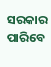ସରକାର ପାରିବେ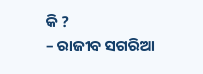କି ?
– ରାଜୀବ ସଗରିଆ